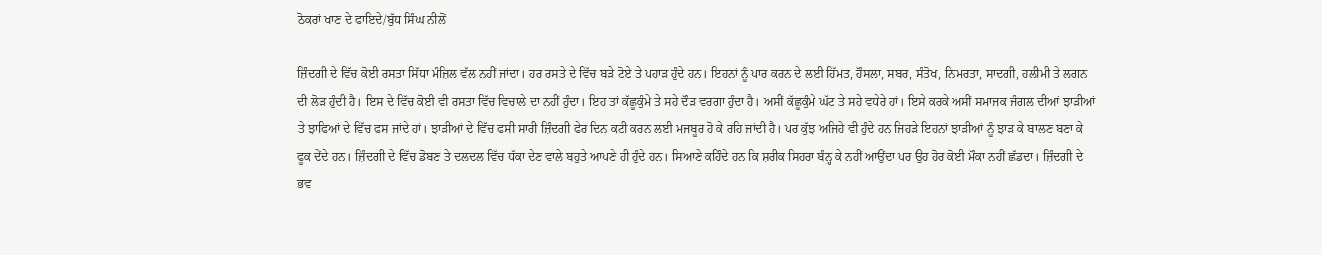ਠੋਕਰਾਂ ਖਾਣ ਦੇ ਫਾਇਦੇ/ਬੁੱਧ ਸਿੰਘ ਨੀਲੋਂ

ਜ਼ਿੰਦਗੀ ਦੇ ਵਿੱਚ ਕੋਈ ਰਸਤਾ ਸਿੱਧਾ ਮੰਜ਼ਿਲ ਵੱਲ ਨਹੀਂ ਜਾਂਦਾ। ਹਰ ਰਸਤੇ ਦੇ ਵਿੱਚ ਬੜੇ ਟੋਏ ਤੇ ਪਹਾੜ ਹੁੰਦੇ ਹਨ। ਇਹਨਾਂ ਨੂੰ ਪਾਰ ਕਰਨ ਦੇ ਲਈ ਹਿੱਮਤ, ਹੌਸਲਾ, ਸਬਰ, ਸੰਤੋਖ, ਨਿਮਰਤਾ, ਸਾਦਗੀ, ਹਲੀਮੀ ਤੇ ਲਗਨ ਦੀ ਲੋੜ ਹੁੰਦੀ ਹੈ। ਇਸ ਦੇ ਵਿੱਚ ਕੋਈ ਵੀ ਰਸਤਾ ਵਿੱਚ ਵਿਚਾਲੇ ਦਾ ਨਹੀਂ ਹੁੰਦਾ। ਇਹ ਤਾਂ ਕੱਛੂਕੁੰਮੇ ਤੇ ਸਹੇ ਦੌੜ ਵਰਗਾ ਹੁੰਦਾ ਹੈ। ਅਸੀਂ ਕੱਛੂਕੁੰਮੇ ਘੱਟ ਤੇ ਸਹੇ ਵਧੇਰੇ ਹਾਂ। ਇਸੇ ਕਰਕੇ ਅਸੀਂ ਸਮਾਜਕ ਜੰਗਲ ਦੀਆਂ ਝਾੜੀਆਂ ਤੇ ਝਾਫਿਆਂ ਦੇ ਵਿੱਚ ਫਸ ਜਾਂਦੇ ਹਾਂ। ਝਾੜੀਆਂ ਦੇ ਵਿੱਚ ਫਸੀ ਸਾਰੀ ਜ਼ਿੰਦਗੀ ਫੇਰ ਦਿਨ ਕਟੀ ਕਰਨ ਲਈ ਮਜਬੂਰ ਹੋ ਕੇ ਰਹਿ ਜਾਂਦੀ ਹੈ। ਪਰ ਕੁੱਝ ਅਜਿਹੇ ਵੀ ਹੁੰਦੇ ਹਨ ਜਿਹੜੇ ਇਹਨਾਂ ਝਾੜੀਆਂ ਨੂੰ ਝਾੜ ਕੇ ਬਾਲਣ ਬਣਾ ਕੇ ਫੂਕ ਦੇਂਦੇ ਹਨ। ਜ਼ਿੰਦਗੀ ਦੇ ਵਿੱਚ ਡੋਬਣ ਤੇ ਦਲਦਲ ਵਿੱਚ ਧੱਕਾ ਦੇਣ ਵਾਲੇ ਬਹੁਤੇ ਆਪਣੇ ਹੀ ਹੁੰਦੇ ਹਨ। ਸਿਆਣੇ ਕਹਿੰਦੇ ਹਨ ਕਿ ਸ਼ਰੀਕ ਸਿਹਰਾ ਬੰਨ੍ਹ ਕੇ ਨਹੀਂ ਆਉਂਦਾ ਪਰ ਉਹ ਹੋਰ ਕੋਈ ਮੌਕਾ ਨਹੀਂ ਛੱਡਦਾ। ਜ਼ਿੰਦਗੀ ਦੇ ਭਵ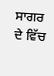ਸਾਗਰ ਦੇ ਵਿੱਚ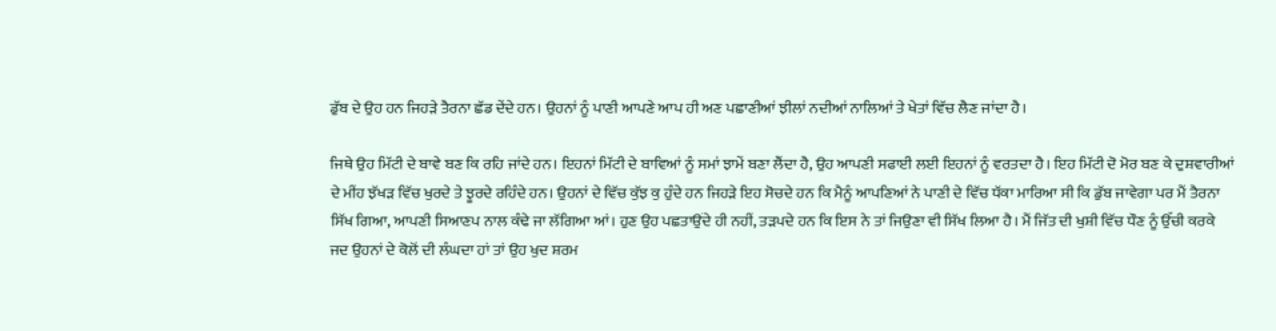ਡੁੱਬ ਦੇ ਉਹ ਹਨ ਜਿਹੜੇ ਤੈਰਨਾ ਛੱਡ ਦੇਂਦੇ ਹਨ। ਉਹਨਾਂ ਨੂੰ ਪਾਣੀ ਆਪਣੇ ਆਪ ਹੀ ਅਣ ਪਛਾਣੀਆਂ ਝੀਲਾਂ ਨਦੀਆਂ ਨਾਲਿਆਂ ਤੇ ਖੇਤਾਂ ਵਿੱਚ ਲੈਣ ਜਾਂਦਾ ਹੈ।

ਜਿਥੇ ਉਹ ਮਿੱਟੀ ਦੇ ਬਾਵੇ ਬਣ ਕਿ ਰਹਿ ਜਾਂਦੇ ਹਨ। ਇਹਨਾਂ ਮਿੱਟੀ ਦੇ ਬਾਵਿਆਂ ਨੂੰ ਸਮਾਂ ਝਾਮੇਂ ਬਣਾ ਲੈਂਦਾ ਹੈ, ਉਹ ਆਪਣੀ ਸਫਾਈ ਲਈ ਇਹਨਾਂ ਨੂੰ ਵਰਤਦਾ ਹੈ। ਇਹ ਮਿੱਟੀ ਦੋ ਮੋਰ ਬਣ ਕੇ ਦੁਸ਼ਵਾਰੀਆਂ ਦੇ ਮੀਂਹ ਝੱਖੜ ਵਿੱਚ ਖੁਰਦੇ ਤੇ ਝੂਰਦੇ ਰਹਿੰਦੇ ਹਨ। ਉਹਨਾਂ ਦੇ ਵਿੱਚ ਕੁੱਝ ਕੁ ਹੁੰਦੇ ਹਨ ਜਿਹੜੇ ਇਹ ਸੋਚਦੇ ਹਨ ਕਿ ਮੈਨੂੰ ਆਪਣਿਆਂ ਨੇ ਪਾਣੀ ਦੇ ਵਿੱਚ ਧੱਕਾ ਮਾਰਿਆ ਸੀ ਕਿ ਡੁੱਬ ਜਾਵੇਗਾ ਪਰ ਮੈਂ ਤੈਰਨਾ ਸਿੱਖ ਗਿਆ, ਆਪਣੀ ਸਿਆਣਪ ਨਾਲ ਕੰਢੇ ਜਾ ਲੱਗਿਆ ਆਂ। ਹੁਣ ਉਹ ਪਛਤਾਉਂਦੇ ਹੀ ਨਹੀਂ, ਤੜਪਦੇ ਹਨ ਕਿ ਇਸ ਨੇ ਤਾਂ ਜਿਉਣਾ ਵੀ ਸਿੱਖ ਲਿਆ ਹੈ। ਮੈਂ ਜਿੱਤ ਦੀ ਖੁਸ਼ੀ ਵਿੱਚ ਧੌਣ ਨੂੰ ਉੱਚੀ ਕਰਕੇ ਜਦ ਉਹਨਾਂ ਦੇ ਕੋਲੋਂ ਦੀ ਲੰਘਦਾ ਹਾਂ ਤਾਂ ਉਹ ਖੁਦ ਸ਼ਰਮ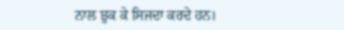ਨਾਲ ਝੁਕ ਕੇ ਸਿਜਦਾ ਕਰਦੇ ਹਨ।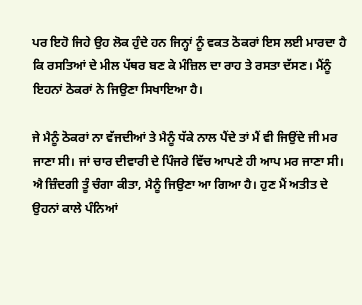ਪਰ ਇਹੋ ਜਿਹੇ ਉਹ ਲੋਕ ਹੁੰਦੇ ਹਨ ਜਿਨ੍ਹਾਂ ਨੂੰ ਵਕਤ ਠੋਕਰਾਂ ਇਸ ਲਈ ਮਾਰਦਾ ਹੈ ਕਿ ਰਸਤਿਆਂ ਦੇ ਮੀਲ ਪੱਥਰ ਬਣ ਕੇ ਮੰਜ਼ਿਲ ਦਾ ਰਾਹ ਤੇ ਰਸਤਾ ਦੱਸਣ। ਮੈਂਨੂੰ ਇਹਨਾਂ ਠੋਕਰਾਂ ਨੇ ਜਿਉਣਾ ਸਿਖਾਇਆ ਹੈ।

ਜੇ ਮੈਨੂੰ ਠੋਕਰਾਂ ਨਾ ਵੱਜਦੀਆਂ ਤੇ ਮੈਨੂੰ ਧੱਕੇ ਨਾਲ ਪੈਂਦੇ ਤਾਂ ਮੈਂ ਵੀ ਜਿਉਂਦੇ ਜੀ ਮਰ ਜਾਣਾ ਸੀ। ਜਾਂ ਚਾਰ ਦੀਵਾਰੀ ਦੇ ਪਿੰਜਰੇ ਵਿੱਚ ਆਪਣੇ ਹੀ ਆਪ ਮਰ ਜਾਣਾ ਸੀ। ਐ ਜ਼ਿੰਦਗੀ ਤੂੰ ਚੰਗਾ ਕੀਤਾ, ਮੈਨੂੰ ਜਿਉਣਾ ਆ ਗਿਆ ਹੈ। ਹੁਣ ਮੈਂ ਅਤੀਤ ਦੇ ਉਹਨਾਂ ਕਾਲੇ ਪੰਨਿਆਂ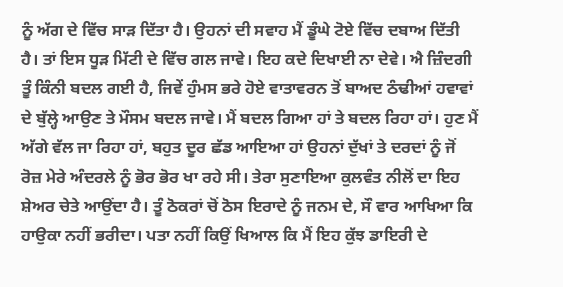ਨੂੰ ਅੱਗ ਦੇ ਵਿੱਚ ਸਾੜ ਦਿੱਤਾ ਹੈ। ਉਹਨਾਂ ਦੀ ਸਵਾਹ ਮੈਂ ਡੂੰਘੇ ਟੋਏ ਵਿੱਚ ਦਬਾਅ ਦਿੱਤੀ ਹੈ। ਤਾਂ ਇਸ ਧੂੜ ਮਿੱਟੀ ਦੇ ਵਿੱਚ ਗਲ ਜਾਵੇ। ਇਹ ਕਦੇ ਦਿਖਾਈ ਨਾ ਦੇਵੇ। ਐ ਜ਼ਿੰਦਗੀ ਤੂੰ ਕਿੰਨੀ ਬਦਲ ਗਈ ਹੈ, ਜਿਵੇਂ ਹੁੰਮਸ ਭਰੇ ਹੋਏ ਵਾਤਾਵਰਨ ਤੋਂ ਬਾਅਦ ਠੰਢੀਆਂ ਹਵਾਵਾਂ ਦੇ ਬੁੱਲ੍ਹੇ ਆਉਣ ਤੇ ਮੌਸਮ ਬਦਲ ਜਾਵੇ। ਮੈਂ ਬਦਲ ਗਿਆ ਹਾਂ ਤੇ ਬਦਲ ਰਿਹਾ ਹਾਂ। ਹੁਣ ਮੈਂ ਅੱਗੇ ਵੱਲ ਜਾ ਰਿਹਾ ਹਾਂ, ਬਹੁਤ ਦੂਰ ਛੱਡ ਆਇਆ ਹਾਂ ਉਹਨਾਂ ਦੁੱਖਾਂ ਤੇ ਦਰਦਾਂ ਨੂੰ ਜੋਂ ਰੋਜ਼ ਮੇਰੇ ਅੰਦਰਲੇ ਨੂੰ ਭੋਰ ਭੋਰ ਖਾ ਰਹੇ ਸੀ। ਤੇਰਾ ਸੁਣਾਇਆ ਕੁਲਵੰਤ ਨੀਲੋਂ ਦਾ ਇਹ ਸ਼ੇਅਰ ਚੇਤੇ ਆਉਂਦਾ ਹੈ। ਤੂੰ ਠੋਕਰਾਂ ਚੋਂ ਠੋਸ ਇਰਾਦੇ ਨੂੰ ਜਨਮ ਦੇ, ਸੌ ਵਾਰ ਆਖਿਆ ਕਿ ਹਾਉਕਾ ਨਹੀਂ ਭਰੀਦਾ। ਪਤਾ ਨਹੀਂ ਕਿਉਂ ਖਿਆਲ ਕਿ ਮੈਂ ਇਹ ਕੁੱਝ ਡਾਇਰੀ ਦੇ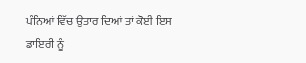ਪੰਨਿਆਂ ਵਿੱਚ ਉਤਾਰ ਦਿਆਂ ਤਾਂ ਕੋਈ ਇਸ ਡਾਇਰੀ ਨੂੰ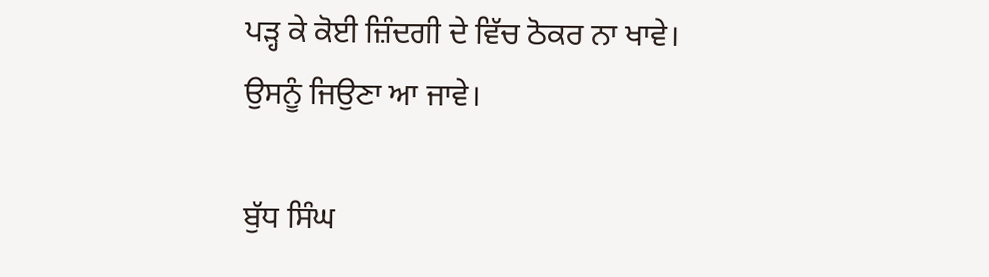ਪੜ੍ਹ ਕੇ ਕੋਈ ਜ਼ਿੰਦਗੀ ਦੇ ਵਿੱਚ ਠੋਕਰ ਨਾ ਖਾਵੇ। ਉਸਨੂੰ ਜਿਉਣਾ ਆ ਜਾਵੇ।

ਬੁੱਧ ਸਿੰਘ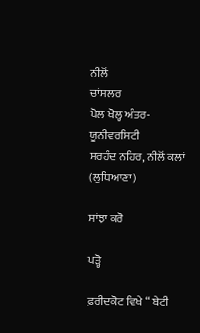ਨੀਲੋਂ
ਚਾਂਸਲਰ
ਪੋਲ ਖੋਲ੍ਹ ਅੰਤਰ-ਯੂਨੀਵਰਸਿਟੀ
ਸਰਹੰਦ ਨਹਿਰ, ਨੀਲੋਂ ਕਲਾਂ (ਲੁਧਿਆਣਾ)

ਸਾਂਝਾ ਕਰੋ

ਪੜ੍ਹੋ

ਫ਼ਰੀਦਕੋਟ ਵਿਖੇ “ ਬੇਟੀ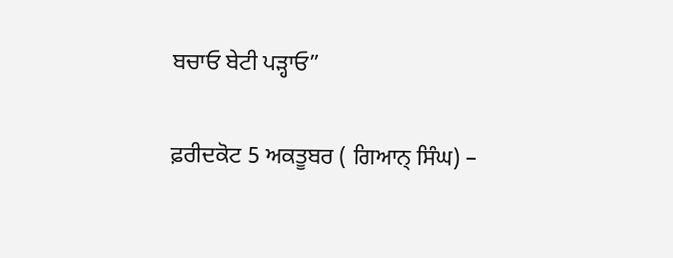ਬਚਾਓ ਬੇਟੀ ਪੜ੍ਹਾਓ”

ਫ਼ਰੀਦਕੋਟ 5 ਅਕਤੂਬਰ ( ਗਿਆਨ੍ ਸਿੰਘ) –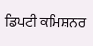ਡਿਪਟੀ ਕਮਿਸ਼ਨਰ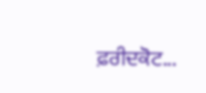ਫ਼ਰੀਦਕੋਟ...